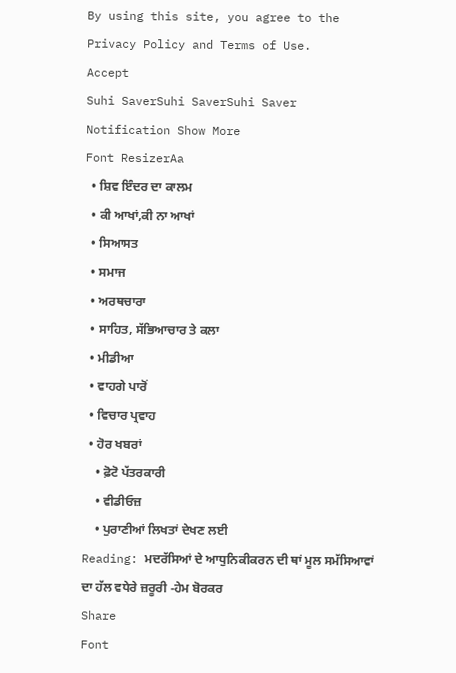By using this site, you agree to the Privacy Policy and Terms of Use.
Accept
Suhi SaverSuhi SaverSuhi Saver
Notification Show More
Font ResizerAa
  • ਸ਼ਿਵ ਇੰਦਰ ਦਾ ਕਾਲਮ
  • ਕੀ ਆਖਾਂ,ਕੀ ਨਾ ਆਖਾਂ
  • ਸਿਆਸਤ
  • ਸਮਾਜ
  • ਅਰਥਚਾਰਾ
  • ਸਾਹਿਤ, ਸੱਭਿਆਚਾਰ ਤੇ ਕਲਾ
  • ਮੀਡੀਆ
  • ਵਾਹਗੇ ਪਾਰੋਂ
  • ਵਿਚਾਰ ਪ੍ਰਵਾਹ
  • ਹੋਰ ਖਬਰਾਂ
    • ਫ਼ੋਟੋ ਪੱਤਰਕਾਰੀ
    • ਵੀਡੀਓਜ਼
    • ਪੁਰਾਣੀਆਂ ਲਿਖਤਾਂ ਦੇਖਣ ਲਈ
Reading: ਮਦਰੱਸਿਆਂ ਦੇ ਆਧੁਨਿਕੀਕਰਨ ਦੀ ਥਾਂ ਮੂਲ ਸਮੱਸਿਆਵਾਂ ਦਾ ਹੱਲ ਵਧੇਰੇ ਜ਼ਰੂਰੀ -ਹੇਮ ਬੋਰਕਰ
Share
Font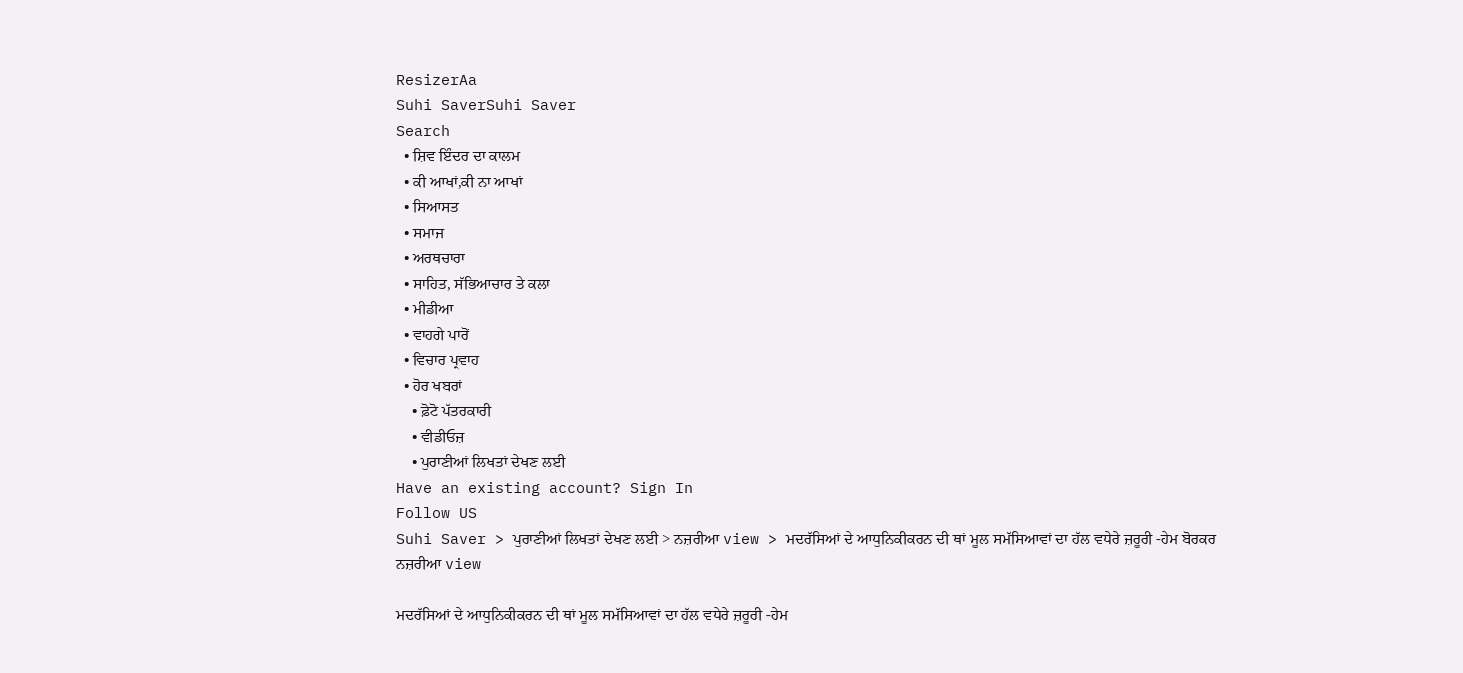ResizerAa
Suhi SaverSuhi Saver
Search
  • ਸ਼ਿਵ ਇੰਦਰ ਦਾ ਕਾਲਮ
  • ਕੀ ਆਖਾਂ,ਕੀ ਨਾ ਆਖਾਂ
  • ਸਿਆਸਤ
  • ਸਮਾਜ
  • ਅਰਥਚਾਰਾ
  • ਸਾਹਿਤ, ਸੱਭਿਆਚਾਰ ਤੇ ਕਲਾ
  • ਮੀਡੀਆ
  • ਵਾਹਗੇ ਪਾਰੋਂ
  • ਵਿਚਾਰ ਪ੍ਰਵਾਹ
  • ਹੋਰ ਖਬਰਾਂ
    • ਫ਼ੋਟੋ ਪੱਤਰਕਾਰੀ
    • ਵੀਡੀਓਜ਼
    • ਪੁਰਾਣੀਆਂ ਲਿਖਤਾਂ ਦੇਖਣ ਲਈ
Have an existing account? Sign In
Follow US
Suhi Saver > ਪੁਰਾਣੀਆਂ ਲਿਖਤਾਂ ਦੇਖਣ ਲਈ > ਨਜ਼ਰੀਆ view > ਮਦਰੱਸਿਆਂ ਦੇ ਆਧੁਨਿਕੀਕਰਨ ਦੀ ਥਾਂ ਮੂਲ ਸਮੱਸਿਆਵਾਂ ਦਾ ਹੱਲ ਵਧੇਰੇ ਜ਼ਰੂਰੀ -ਹੇਮ ਬੋਰਕਰ
ਨਜ਼ਰੀਆ view

ਮਦਰੱਸਿਆਂ ਦੇ ਆਧੁਨਿਕੀਕਰਨ ਦੀ ਥਾਂ ਮੂਲ ਸਮੱਸਿਆਵਾਂ ਦਾ ਹੱਲ ਵਧੇਰੇ ਜ਼ਰੂਰੀ -ਹੇਮ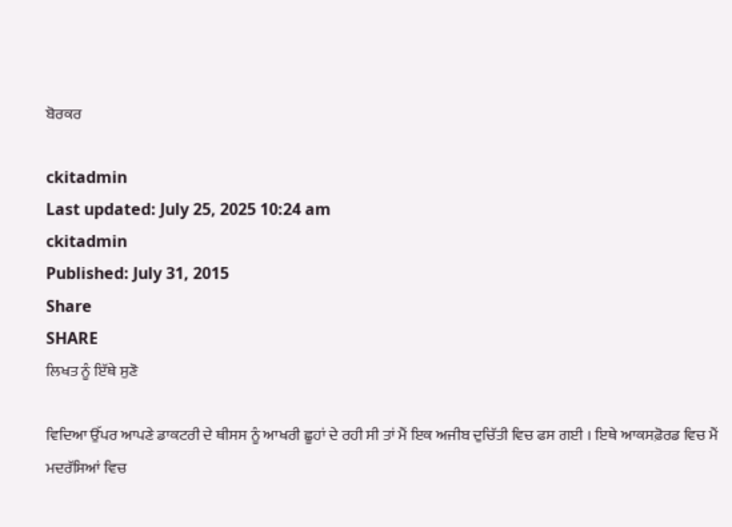ਬੋਰਕਰ

ckitadmin
Last updated: July 25, 2025 10:24 am
ckitadmin
Published: July 31, 2015
Share
SHARE
ਲਿਖਤ ਨੂੰ ਇੱਥੇ ਸੁਣੋ

ਵਿਦਿਆ ਉੱਪਰ ਆਪਣੇ ਡਾਕਟਰੀ ਦੇ ਥੀਸਸ ਨੂੰ ਆਖਰੀ ਛੂਹਾਂ ਦੇ ਰਹੀ ਸੀ ਤਾਂ ਮੈਂ ਇਕ ਅਜੀਬ ਦੁਚਿੱਤੀ ਵਿਚ ਫਸ ਗਈ । ਇਥੇ ਆਕਸਫ਼ੋਰਡ ਵਿਚ ਮੈਂ ਮਦਰੱਸਿਆਂ ਵਿਚ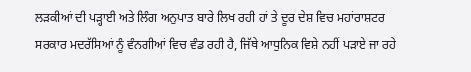ਲੜਕੀਆਂ ਦੀ ਪੜ੍ਹਾਈ ਅਤੇ ਲਿੰਗ ਅਨੁਪਾਤ ਬਾਰੇ ਲਿਖ ਰਹੀ ਹਾਂ ਤੇ ਦੂਰ ਦੇਸ਼ ਵਿਚ ਮਹਾਂਰਾਸ਼ਟਰ ਸਰਕਾਰ ਮਦਰੱਸਿਆਂ ਨੂੰ ਵੰਨਗੀਆਂ ਵਿਚ ਵੰਡ ਰਹੀ ਹੈ, ਜਿੱਥੇ ਆਧੁਨਿਕ ਵਿਸ਼ੇ ਨਹੀਂ ਪੜਾਏ ਜਾ ਰਹੇ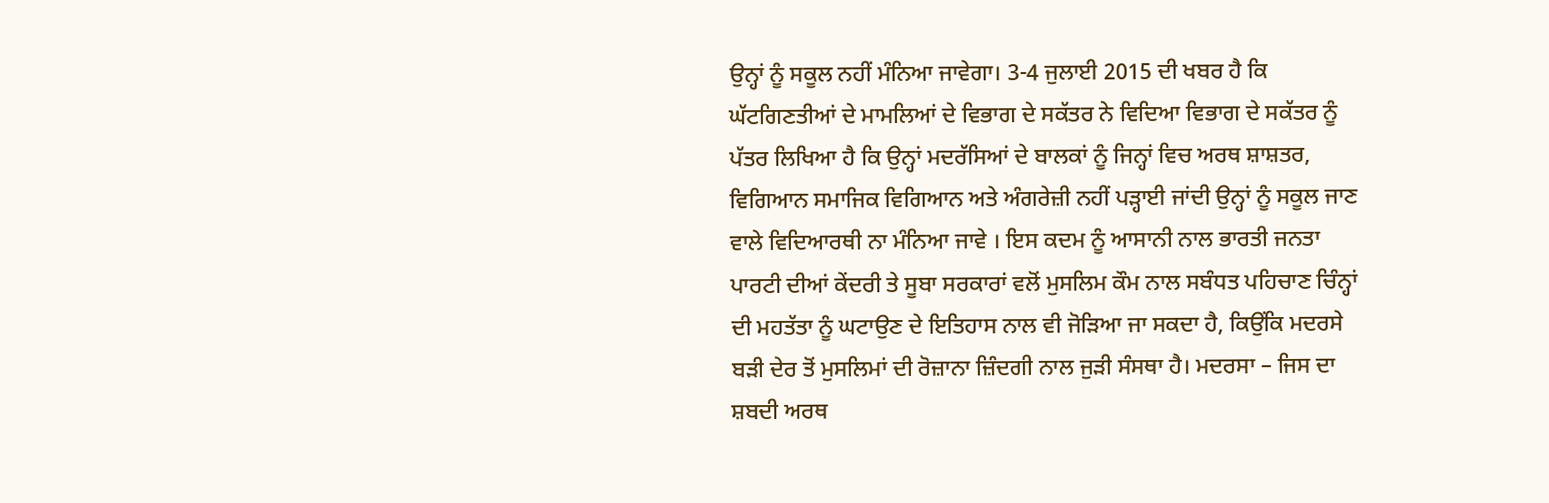ਉਨ੍ਹਾਂ ਨੂੰ ਸਕੂਲ ਨਹੀਂ ਮੰਨਿਆ ਜਾਵੇਗਾ। 3-4 ਜੁਲਾਈ 2015 ਦੀ ਖਬਰ ਹੈ ਕਿ ਘੱਟਗਿਣਤੀਆਂ ਦੇ ਮਾਮਲਿਆਂ ਦੇ ਵਿਭਾਗ ਦੇ ਸਕੱਤਰ ਨੇ ਵਿਦਿਆ ਵਿਭਾਗ ਦੇ ਸਕੱਤਰ ਨੂੰ ਪੱਤਰ ਲਿਖਿਆ ਹੈ ਕਿ ਉਨ੍ਹਾਂ ਮਦਰੱਸਿਆਂ ਦੇ ਬਾਲਕਾਂ ਨੂੰ ਜਿਨ੍ਹਾਂ ਵਿਚ ਅਰਥ ਸ਼ਾਸ਼ਤਰ, ਵਿਗਿਆਨ ਸਮਾਜਿਕ ਵਿਗਿਆਨ ਅਤੇ ਅੰਗਰੇਜ਼ੀ ਨਹੀਂ ਪੜ੍ਹਾਈ ਜਾਂਦੀ ਉਨ੍ਹਾਂ ਨੂੰ ਸਕੂਲ ਜਾਣ ਵਾਲੇ ਵਿਦਿਆਰਥੀ ਨਾ ਮੰਨਿਆ ਜਾਵੇ । ਇਸ ਕਦਮ ਨੂੰ ਆਸਾਨੀ ਨਾਲ ਭਾਰਤੀ ਜਨਤਾ ਪਾਰਟੀ ਦੀਆਂ ਕੇਂਦਰੀ ਤੇ ਸੂਬਾ ਸਰਕਾਰਾਂ ਵਲੋਂ ਮੁਸਲਿਮ ਕੌਮ ਨਾਲ ਸਬੰਧਤ ਪਹਿਚਾਣ ਚਿੰਨ੍ਹਾਂ ਦੀ ਮਹਤੱਤਾ ਨੂੰ ਘਟਾਉਣ ਦੇ ਇਤਿਹਾਸ ਨਾਲ ਵੀ ਜੋੜਿਆ ਜਾ ਸਕਦਾ ਹੈ, ਕਿਉਂਕਿ ਮਦਰਸੇ ਬੜੀ ਦੇਰ ਤੋਂ ਮੁਸਲਿਮਾਂ ਦੀ ਰੋਜ਼ਾਨਾ ਜ਼ਿੰਦਗੀ ਨਾਲ ਜੁੜੀ ਸੰਸਥਾ ਹੈ। ਮਦਰਸਾ – ਜਿਸ ਦਾ ਸ਼ਬਦੀ ਅਰਥ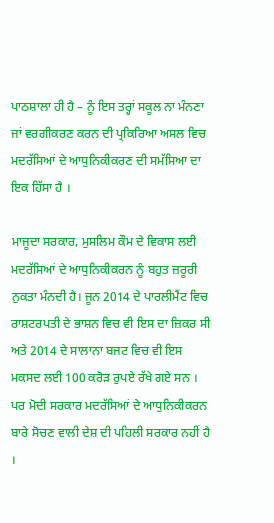ਪਾਠਸ਼ਾਲਾ ਹੀ ਹੈ – ਨੂੰ ਇਸ ਤਰ੍ਹਾਂ ਸਕੂਲ ਨਾ ਮੰਨਣਾ ਜਾਂ ਵਰਗੀਕਰਣ ਕਰਨ ਦੀ ਪ੍ਰਕਿਰਿਆ ਅਸਲ ਵਿਚ ਮਦਰੱਸਿਆਂ ਦੇ ਆਧੁਨਿਕੀਕਰਣ ਦੀ ਸਮੱਸਿਆ ਦਾ ਇਕ ਹਿੱਸਾ ਹੈ ।

ਮਾਜੂਦਾ ਸਰਕਾਰ, ਮੁਸਲਿਮ ਕੌਮ ਦੇ ਵਿਕਾਸ ਲਈ ਮਦਰੱਸਿਆਂ ਦੇ ਆਧੁਨਿਕੀਕਰਨ ਨੂੰ ਬਹੁਤ ਜ਼ਰੂਰੀ ਨੁਕਤਾ ਮੰਨਦੀ ਹੈ। ਜੂਨ 2014 ਦੇ ਪਾਰਲੀਮੈਂਟ ਵਿਚ ਰਾਸ਼ਟਰਪਤੀ ਦੇ ਭਾਸ਼ਨ ਵਿਚ ਵੀ ਇਸ ਦਾ ਜ਼ਿਕਰ ਸੀ ਅਤੇ 2014 ਦੇ ਸਾਲਾਨਾ ਬਜਟ ਵਿਚ ਵੀ ਇਸ ਮਕਸਦ ਲਈ 100 ਕਰੋੜ ਰੁਪਏ ਰੱਖੇ ਗਏ ਸਨ । ਪਰ ਮੋਦੀ ਸਰਕਾਰ ਮਦਰੱਸਿਆਂ ਦੇ ਆਧੁਨਿਕੀਕਰਨ ਬਾਰੇ ਸੋਚਣ ਵਾਲੀ ਦੇਸ਼ ਦੀ ਪਹਿਲੀ ਸਰਕਾਰ ਨਹੀਂ ਹੈ ।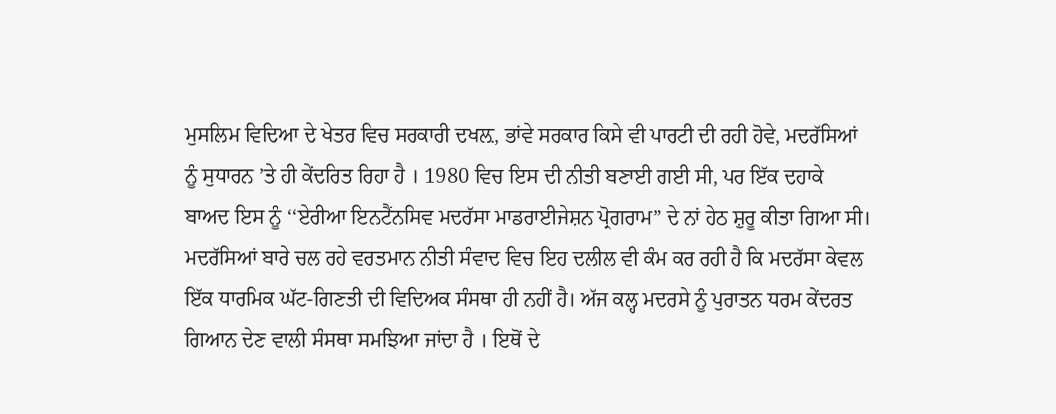ਮੁਸਲਿਮ ਵਿਦਿਆ ਦੇ ਖੇਤਰ ਵਿਚ ਸਰਕਾਰੀ ਦਖਲ਼, ਭਾਂਵੇ ਸਰਕਾਰ ਕਿਸੇ ਵੀ ਪਾਰਟੀ ਦੀ ਰਹੀ ਹੋਵੇ, ਮਦਰੱਸਿਆਂ ਨੂੰ ਸੁਧਾਰਨ ’ਤੇ ਹੀ ਕੇਂਦਰਿਤ ਰਿਹਾ ਹੈ । 1980 ਵਿਚ ਇਸ ਦੀ ਨੀਤੀ ਬਣਾਈ ਗਈ ਸੀ, ਪਰ ਇੱਕ ਦਹਾਕੇ ਬਾਅਦ ਇਸ ਨੂੰ ‘‘ਏਰੀਆ ਇਨਟੈਂਨਸਿਵ ਮਦਰੱਸਾ ਮਾਡਰਾਈਜੇਸ਼ਨ ਪ੍ਰੋਗਰਾਮ” ਦੇ ਨਾਂ ਹੇਠ ਸ਼ੁਰੂ ਕੀਤਾ ਗਿਆ ਸੀ। ਮਦਰੱਸਿਆਂ ਬਾਰੇ ਚਲ ਰਹੇ ਵਰਤਮਾਨ ਨੀਤੀ ਸੰਵਾਦ ਵਿਚ ਇਹ ਦਲੀਲ ਵੀ ਕੰਮ ਕਰ ਰਹੀ ਹੈ ਕਿ ਮਦਰੱਸਾ ਕੇਵਲ ਇੱਕ ਧਾਰਮਿਕ ਘੱਟ-ਗਿਣਤੀ ਦੀ ਵਿਦਿਅਕ ਸੰਸਥਾ ਹੀ ਨਹੀਂ ਹੈ। ਅੱਜ ਕਲ੍ਹ ਮਦਰਸੇ ਨੂੰ ਪੁਰਾਤਨ ਧਰਮ ਕੇਂਦਰਤ ਗਿਆਨ ਦੇਣ ਵਾਲੀ ਸੰਸਥਾ ਸਮਝਿਆ ਜਾਂਦਾ ਹੈ । ਇਥੋਂ ਦੇ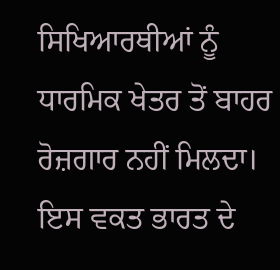ਸਿਖਿਆਰਥੀਆਂ ਨੂੰ ਧਾਰਮਿਕ ਖੇਤਰ ਤੋਂ ਬਾਹਰ ਰੋਜ਼ਗਾਰ ਨਹੀਂ ਮਿਲਦਾ। ਇਸ ਵਕਤ ਭਾਰਤ ਦੇ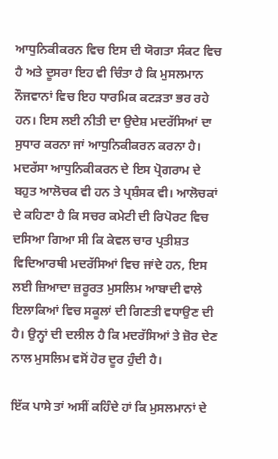ਆਧੁਨਿਕੀਕਰਨ ਵਿਚ ਇਸ ਦੀ ਯੋਗਤਾ ਸੰਕਟ ਵਿਚ ਹੈ ਅਤੇ ਦੂਸਰਾ ਇਹ ਵੀ ਚਿੰਤਾ ਹੈ ਕਿ ਮੁਸਲਮਾਨ ਨੌਜਵਾਨਾਂ ਵਿਚ ਇਹ ਧਾਰਮਿਕ ਕਟੜਤਾ ਭਰ ਰਹੇ ਹਨ। ਇਸ ਲਈ ਨੀਤੀ ਦਾ ਉਦੇਸ਼ ਮਦਰੱਸਿਆਂ ਦਾ ਸੁਧਾਰ ਕਰਨਾ ਜਾਂ ਆਧੁਨਿਕੀਕਰਨ ਕਰਨਾ ਹੈ। ਮਦਰੱਸਾ ਆਧੁਨਿਕੀਕਰਨ ਦੇ ਇਸ ਪ੍ਰੋਗਰਾਮ ਦੇ ਬਹੁਤ ਆਲੋਚਕ ਵੀ ਹਨ ਤੇ ਪ੍ਰਸ਼ੰਸਕ ਵੀ। ਆਲੋਚਕਾਂ ਦੇ ਕਹਿਣਾ ਹੈ ਕਿ ਸਚਰ ਕਮੇਟੀ ਦੀ ਰਿਪੋਰਟ ਵਿਚ ਦਸਿਆ ਗਿਆ ਸੀ ਕਿ ਕੇਵਲ ਚਾਰ ਪ੍ਰਤੀਸ਼ਤ ਵਿਦਿਆਰਥੀ ਮਦਰੱਸਿਆਂ ਵਿਚ ਜਾਂਦੇ ਹਨ, ਇਸ ਲਈ ਜ਼ਿਆਦਾ ਜ਼ਰੂਰਤ ਮੁਸਲਿਮ ਆਬਾਦੀ ਵਾਲੇ ਇਲਾਕਿਆਂ ਵਿਚ ਸਕੂਲਾਂ ਦੀ ਗਿਣਤੀ ਵਧਾਉਣ ਦੀ ਹੈ। ਉਨ੍ਹਾਂ ਦੀ ਦਲੀਲ ਹੈ ਕਿ ਮਦਰੱਸਿਆਂ ਤੇ ਜ਼ੋਰ ਦੇਣ ਨਾਲ ਮੁਸਲਿਮ ਵਸੋਂ ਹੋਰ ਦੂਰ ਹੁੰਦੀ ਹੈ।

ਇੱਕ ਪਾਸੇ ਤਾਂ ਅਸੀਂ ਕਹਿੰਦੇ ਹਾਂ ਕਿ ਮੁਸਲਮਾਨਾਂ ਦੇ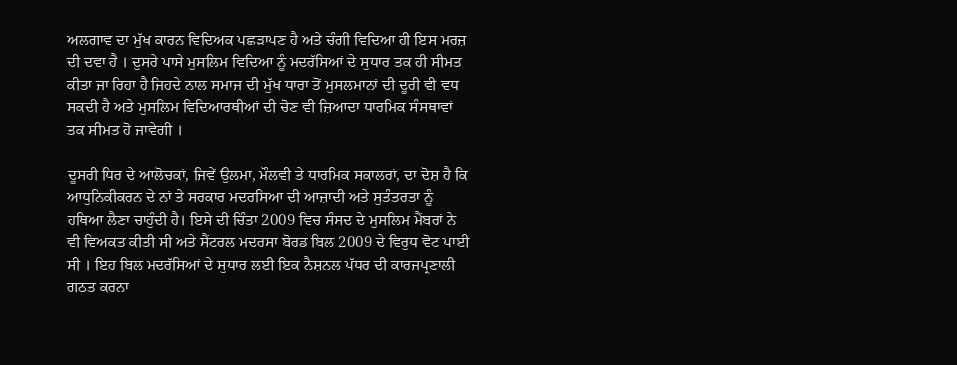ਅਲਗਾਵ ਦਾ ਮੁੱਖ ਕਾਰਨ ਵਿਦਿਅਕ ਪਛੜਾਪਣ ਹੈ ਅਤੇ ਚੰਗੀ ਵਿਦਿਆ ਹੀ ਇਸ ਮਰਜ਼ ਦੀ ਦਵਾ ਹੈ । ਦੁਸਰੇ ਪਾਸੇ ਮੁਸਲਿਮ ਵਿਦਿਆ ਨੂੰ ਮਦਰੱਸਿਆਂ ਦੇ ਸੁਧਾਰ ਤਕ ਹੀ ਸੀਮਤ ਕੀਤਾ ਜਾ ਰਿਹਾ ਹੈ ਜਿਹਦੇ ਨਾਲ ਸਮਾਜ ਦੀ ਮੁੱਖ ਧਾਰਾ ਤੋਂ ਮੁਸਲਮਾਨਾਂ ਦੀ ਦੂਰੀ ਵੀ ਵਧ ਸਕਦੀ ਹੈ ਅਤੇ ਮੁਸਲਿਮ ਵਿਦਿਆਰਥੀਆਂ ਦੀ ਚੋਣ ਵੀ ਜ਼ਿਆਦਾ ਧਾਰਮਿਕ ਸੰਸਥਾਵਾਂ ਤਕ ਸੀਮਤ ਹੋ ਜਾਵੇਗੀ ।

ਦੂਸਰੀ ਧਿਰ ਦੇ ਆਲੋਚਕਾਂ, ਜਿਵੇਂ ਉਲਮਾ, ਮੌਲਵੀ ਤੇ ਧਾਰਮਿਕ ਸਕਾਲਰਾਂ, ਦਾ ਦੋਸ਼ ਹੈ ਕਿ ਆਧੁਨਿਕੀਕਰਨ ਦੇ ਨਾਂ ਤੇ ਸਰਕਾਰ ਮਦਰਸਿਆ ਦੀ ਆਜ਼ਾਦੀ ਅਤੇ ਸੁਤੰਤਰਤਾ ਨੂੰ ਹਥਿਆ ਲੈਣਾ ਚਾਹੁੰਦੀ ਹੈ। ਇਸੇ ਦੀ ਚਿੰਤਾ 2009 ਵਿਚ ਸੰਸਦ ਦੇ ਮੁਸਲਿਮ ਮੈਂਬਰਾਂ ਨੇ ਵੀ ਵਿਅਕਤ ਕੀਤੀ ਸੀ ਅਤੇ ਸੈਂਟਰਲ ਮਦਰਸਾ ਬੋਰਡ ਬਿਲ 2009 ਦੇ ਵਿਰੁਧ ਵੋਟ ਪਾਈ ਸੀ । ਇਹ ਬਿਲ ਮਦਰੱਸਿਆਂ ਦੇ ਸੁਧਾਰ ਲਈ ਇਕ ਨੈਸ਼ਨਲ ਪੱਧਰ ਦੀ ਕਾਰਜਪ੍ਰਣਾਲੀ ਗਠਤ ਕਰਨਾ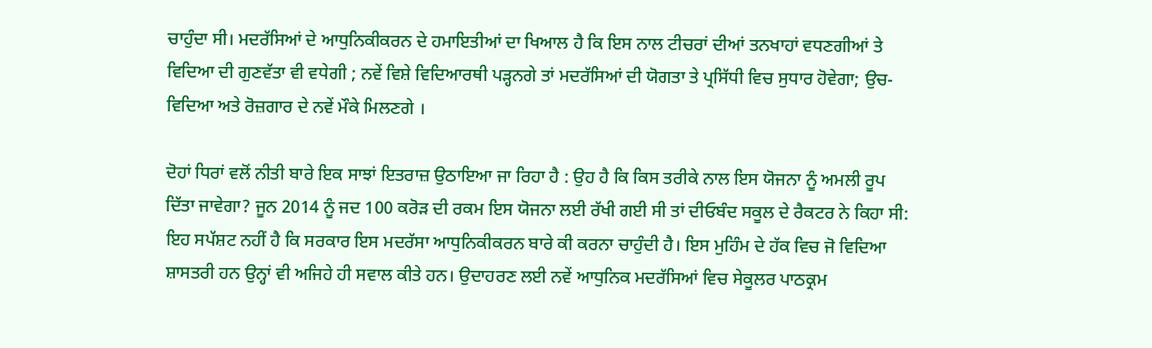ਚਾਹੁੰਦਾ ਸੀ। ਮਦਰੱਸਿਆਂ ਦੇ ਆਧੁਨਿਕੀਕਰਨ ਦੇ ਹਮਾਇਤੀਆਂ ਦਾ ਖਿਆਲ ਹੈ ਕਿ ਇਸ ਨਾਲ ਟੀਚਰਾਂ ਦੀਆਂ ਤਨਖਾਹਾਂ ਵਧਣਗੀਆਂ ਤੇ ਵਿਦਿਆ ਦੀ ਗੁਣਵੱਤਾ ਵੀ ਵਧੇਗੀ ; ਨਵੇਂ ਵਿਸ਼ੇ ਵਿਦਿਆਰਥੀ ਪੜ੍ਹਨਗੇ ਤਾਂ ਮਦਰੱਸਿਆਂ ਦੀ ਯੋਗਤਾ ਤੇ ਪ੍ਰਸਿੱਧੀ ਵਿਚ ਸੁਧਾਰ ਹੋਵੇਗਾ; ਉਚ-ਵਿਦਿਆ ਅਤੇ ਰੋਜ਼ਗਾਰ ਦੇ ਨਵੇਂ ਮੌਕੇ ਮਿਲਣਗੇ ।

ਦੋਹਾਂ ਧਿਰਾਂ ਵਲੋਂ ਨੀਤੀ ਬਾਰੇ ਇਕ ਸਾਝਾਂ ਇਤਰਾਜ਼ ਉਠਾਇਆ ਜਾ ਰਿਹਾ ਹੈ : ਉਹ ਹੈ ਕਿ ਕਿਸ ਤਰੀਕੇ ਨਾਲ ਇਸ ਯੋਜਨਾ ਨੂੰ ਅਮਲੀ ਰੂਪ ਦਿੱਤਾ ਜਾਵੇਗਾ? ਜੂਨ 2014 ਨੂੰ ਜਦ 100 ਕਰੋੜ ਦੀ ਰਕਮ ਇਸ ਯੋਜਨਾ ਲਈ ਰੱਖੀ ਗਈ ਸੀ ਤਾਂ ਦੀਓਬੰਦ ਸਕੂਲ ਦੇ ਰੈਕਟਰ ਨੇ ਕਿਹਾ ਸੀ: ਇਹ ਸਪੱਸ਼ਟ ਨਹੀਂ ਹੈ ਕਿ ਸਰਕਾਰ ਇਸ ਮਦਰੱਸਾ ਆਧੁਨਿਕੀਕਰਨ ਬਾਰੇ ਕੀ ਕਰਨਾ ਚਾਹੁੰਦੀ ਹੈ। ਇਸ ਮੁਹਿੰਮ ਦੇ ਹੱਕ ਵਿਚ ਜੋ ਵਿਦਿਆ ਸ਼ਾਸਤਰੀ ਹਨ ਉਨ੍ਹਾਂ ਵੀ ਅਜਿਹੇ ਹੀ ਸਵਾਲ ਕੀਤੇ ਹਨ। ਉਦਾਹਰਣ ਲਈ ਨਵੇਂ ਆਧੁਨਿਕ ਮਦਰੱਸਿਆਂ ਵਿਚ ਸੇਕੂਲਰ ਪਾਠਕ੍ਰਮ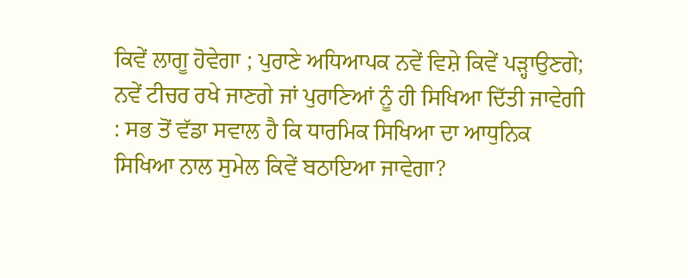ਕਿਵੇਂ ਲਾਗੂ ਹੋਵੇਗਾ ; ਪੁਰਾਣੇ ਅਧਿਆਪਕ ਨਵੇਂ ਵਿਸ਼ੇ ਕਿਵੇਂ ਪੜ੍ਹਾਉਣਗੇ; ਨਵੇਂ ਟੀਚਰ ਰਖੇ ਜਾਣਗੇ ਜਾਂ ਪੁਰਾਣਿਆਂ ਨੂੰ ਹੀ ਸਿਖਿਆ ਦਿੱਤੀ ਜਾਵੇਗੀ : ਸਭ ਤੋਂ ਵੱਡਾ ਸਵਾਲ ਹੈ ਕਿ ਧਾਰਮਿਕ ਸਿਖਿਆ ਦਾ ਆਧੁਨਿਕ ਸਿਖਿਆ ਨਾਲ ਸੁਮੇਲ ਕਿਵੇਂ ਬਠਾਇਆ ਜਾਵੇਗਾ?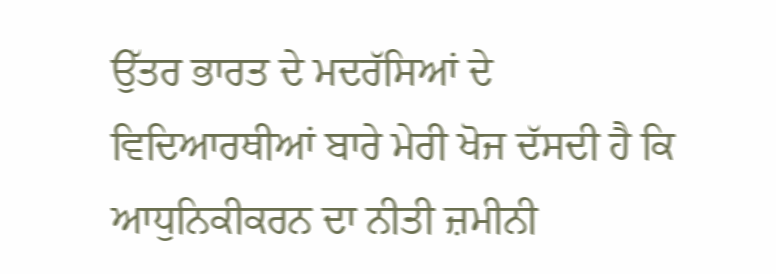ਉੱਤਰ ਭਾਰਤ ਦੇ ਮਦਰੱਸਿਆਂ ਦੇ ਵਿਦਿਆਰਥੀਆਂ ਬਾਰੇ ਮੇਰੀ ਖੋਜ ਦੱਸਦੀ ਹੈ ਕਿ ਆਧੁਨਿਕੀਕਰਨ ਦਾ ਨੀਤੀ ਜ਼ਮੀਨੀ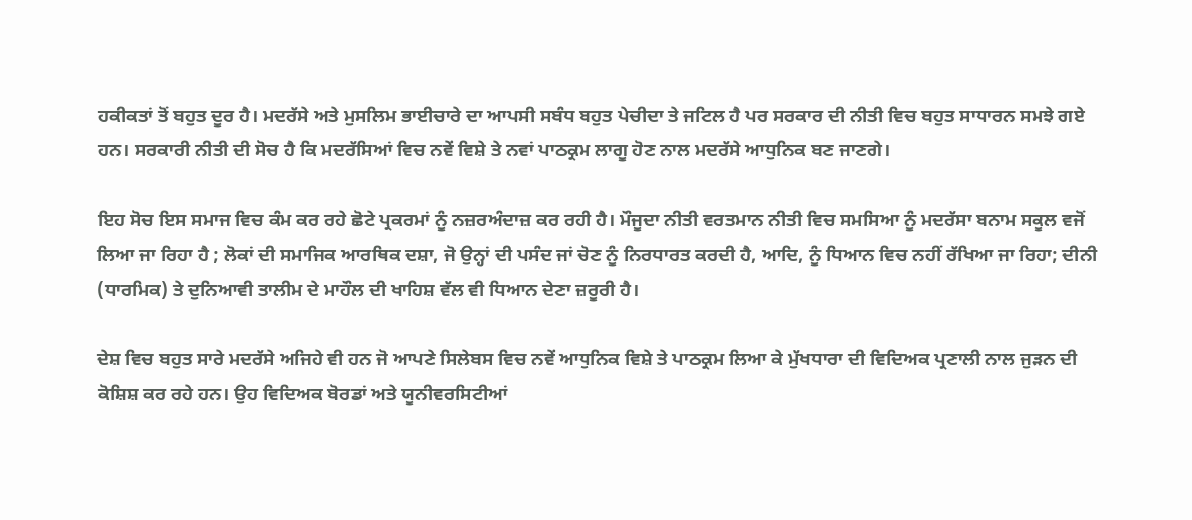ਹਕੀਕਤਾਂ ਤੋਂ ਬਹੁਤ ਦੂਰ ਹੈ। ਮਦਰੱਸੇ ਅਤੇ ਮੁਸਲਿਮ ਭਾਈਚਾਰੇ ਦਾ ਆਪਸੀ ਸਬੰਧ ਬਹੁਤ ਪੇਚੀਦਾ ਤੇ ਜਟਿਲ ਹੈ ਪਰ ਸਰਕਾਰ ਦੀ ਨੀਤੀ ਵਿਚ ਬਹੁਤ ਸਾਧਾਰਨ ਸਮਝੇ ਗਏ ਹਨ। ਸਰਕਾਰੀ ਨੀਤੀ ਦੀ ਸੋਚ ਹੈ ਕਿ ਮਦਰੱਸਿਆਂ ਵਿਚ ਨਵੇਂ ਵਿਸ਼ੇ ਤੇ ਨਵਾਂ ਪਾਠਕ੍ਰਮ ਲਾਗੂ ਹੋਣ ਨਾਲ ਮਦਰੱਸੇ ਆਧੁਨਿਕ ਬਣ ਜਾਣਗੇ।

ਇਹ ਸੋਚ ਇਸ ਸਮਾਜ ਵਿਚ ਕੰਮ ਕਰ ਰਹੇ ਛੋਟੇ ਪ੍ਰਕਰਮਾਂ ਨੂੰ ਨਜ਼ਰਅੰਦਾਜ਼ ਕਰ ਰਹੀ ਹੈ। ਮੌਜੂਦਾ ਨੀਤੀ ਵਰਤਮਾਨ ਨੀਤੀ ਵਿਚ ਸਮਸਿਆ ਨੂੰ ਮਦਰੱਸਾ ਬਨਾਮ ਸਕੂਲ ਵਜੋਂ ਲਿਆ ਜਾ ਰਿਹਾ ਹੈ ; ਲੋਕਾਂ ਦੀ ਸਮਾਜਿਕ ਆਰਥਿਕ ਦਸ਼ਾ, ਜੋ ਉਨ੍ਹਾਂ ਦੀ ਪਸੰਦ ਜਾਂ ਚੋਣ ਨੂੰ ਨਿਰਧਾਰਤ ਕਰਦੀ ਹੈ, ਆਦਿ, ਨੂੰ ਧਿਆਨ ਵਿਚ ਨਹੀਂ ਰੱਖਿਆ ਜਾ ਰਿਹਾ; ਦੀਨੀ (ਧਾਰਮਿਕ) ਤੇ ਦੁਨਿਆਵੀ ਤਾਲੀਮ ਦੇ ਮਾਹੌਲ ਦੀ ਖਾਹਿਸ਼ ਵੱਲ ਵੀ ਧਿਆਨ ਦੇਣਾ ਜ਼ਰੂਰੀ ਹੈ।

ਦੇਸ਼ ਵਿਚ ਬਹੁਤ ਸਾਰੇ ਮਦਰੱਸੇ ਅਜਿਹੇ ਵੀ ਹਨ ਜੋ ਆਪਣੇ ਸਿਲੇਬਸ ਵਿਚ ਨਵੇਂ ਆਧੁਨਿਕ ਵਿਸ਼ੇ ਤੇ ਪਾਠਕ੍ਰਮ ਲਿਆ ਕੇ ਮੁੱਖਧਾਰਾ ਦੀ ਵਿਦਿਅਕ ਪ੍ਰਣਾਲੀ ਨਾਲ ਜੁੜਨ ਦੀ ਕੋਸ਼ਿਸ਼ ਕਰ ਰਹੇ ਹਨ। ਉਹ ਵਿਦਿਅਕ ਬੋਰਡਾਂ ਅਤੇ ਯੂਨੀਵਰਸਿਟੀਆਂ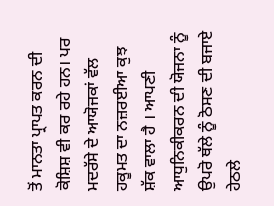ਤੋਂ ਮਾਨਤਾ ਪ੍ਰਾਪਤ ਕਰਨ ਦੀ ਕੋਸ਼ਿਸ਼ ਵੀ ਕਰ ਰਹੇ ਹਨ। ਪਰ ਮਦਰੱਸੇ ਦੇ ਆਯੋਜਕਾਂ ਵੱਲ ਹਕੂਮਤ ਦਾ ਨਜ਼ਰਈਆ ਕੁਝ ਸ਼ੱਕ ਵਾਲਾ ਹੈ । ਆਪਣੀ ਆਧੁਨਿਕੀਕਰਨ ਦੀ ਯੋਜਨਾ ਨੂੰ ਉਪਰੋ ਥੱਲੇ ਨੂੰ ਠੋਸਣ ਦੀ ਬਜਾਏ ਹੇਠਲੇ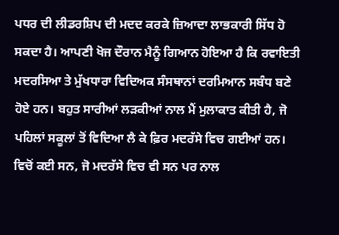ਪਧਰ ਦੀ ਲੀਡਰਸ਼ਿਪ ਦੀ ਮਦਦ ਕਰਕੇ ਜ਼ਿਆਦਾ ਲਾਭਕਾਰੀ ਸਿੱਧ ਹੋ ਸਕਦਾ ਹੈ। ਆਪਣੀ ਖੋਜ ਦੌਰਾਨ ਮੈਨੂੰ ਗਿਆਨ ਹੋਇਆ ਹੈ ਕਿ ਰਵਾਇਤੀ ਮਦਰਸਿਆ ਤੇ ਮੁੱਖਧਾਰਾ ਵਿਦਿਅਕ ਸੰਸਥਾਨਾਂ ਦਰਮਿਆਨ ਸਬੰਧ ਬਣੇ ਹੋਏ ਹਨ। ਬਹੁਤ ਸਾਰੀਆਂ ਲੜਕੀਆਂ ਨਾਲ ਮੈਂ ਮੁਲਾਕਾਤ ਕੀਤੀ ਹੈ, ਜੋ ਪਹਿਲਾਂ ਸਕੂਲਾਂ ਤੋਂ ਵਿਦਿਆ ਲੈ ਕੇ ਫ਼ਿਰ ਮਦਰੱਸੇ ਵਿਚ ਗਈਆਂ ਹਨ। ਵਿਚੋਂ ਕਈ ਸਨ, ਜੋ ਮਦਰੱਸੇ ਵਿਚ ਵੀ ਸਨ ਪਰ ਨਾਲ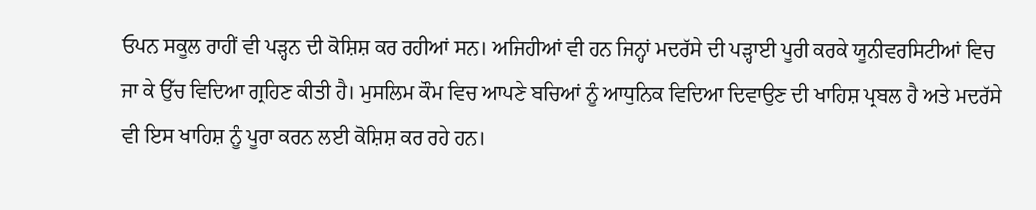ਓਪਨ ਸਕੂਲ ਰਾਹੀਂ ਵੀ ਪੜ੍ਹਨ ਦੀ ਕੋਸ਼ਿਸ਼ ਕਰ ਰਹੀਆਂ ਸਨ। ਅਜਿਹੀਆਂ ਵੀ ਹਨ ਜਿਨ੍ਹਾਂ ਮਦਰੱਸੇ ਦੀ ਪੜ੍ਹਾਈ ਪੂਰੀ ਕਰਕੇ ਯੂਨੀਵਰਸਿਟੀਆਂ ਵਿਚ ਜਾ ਕੇ ਉੱਚ ਵਿਦਿਆ ਗ੍ਰਹਿਣ ਕੀਤੀ ਹੈ। ਮੁਸਲਿਮ ਕੌਮ ਵਿਚ ਆਪਣੇ ਬਚਿਆਂ ਨੂੰ ਆਧੁਨਿਕ ਵਿਦਿਆ ਦਿਵਾਉਣ ਦੀ ਖਾਹਿਸ਼ ਪ੍ਰਬਲ ਹੈ ਅਤੇ ਮਦਰੱਸੇ ਵੀ ਇਸ ਖਾਹਿਸ਼ ਨੂੰ ਪੂਰਾ ਕਰਨ ਲਈ ਕੋਸ਼ਿਸ਼ ਕਰ ਰਹੇ ਹਨ।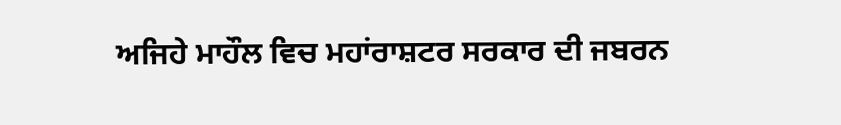ਅਜਿਹੇ ਮਾਹੌਲ ਵਿਚ ਮਹਾਂਰਾਸ਼ਟਰ ਸਰਕਾਰ ਦੀ ਜਬਰਨ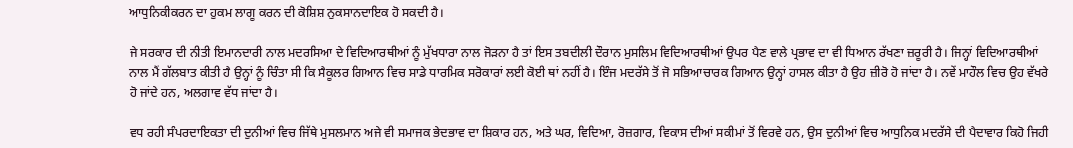ਆਧੁਨਿਕੀਕਰਨ ਦਾ ਹੁਕਮ ਲਾਗੂ ਕਰਨ ਦੀ ਕੋਸ਼ਿਸ਼ ਨੁਕਸਾਨਦਾਇਕ ਹੋ ਸਕਦੀ ਹੈ।

ਜੇ ਸਰਕਾਰ ਦੀ ਨੀਤੀ ਇਮਾਨਦਾਰੀ ਨਾਲ ਮਦਰਸਿਆ ਦੇ ਵਿਦਿਆਰਥੀਆਂ ਨੂੰ ਮੁੱਖਧਾਰਾ ਨਾਲ ਜੋੜਨਾ ਹੈ ਤਾਂ ਇਸ ਤਬਦੀਲੀ ਦੌਰਾਨ ਮੁਸਲਿਮ ਵਿਦਿਆਰਥੀਆਂ ਉਪਰ ਪੈਣ ਵਾਲੇ ਪ੍ਰਭਾਵ ਦਾ ਵੀ ਧਿਆਨ ਰੱਖਣਾ ਜ਼ਰੂਰੀ ਹੈ। ਜਿਨ੍ਹਾਂ ਵਿਦਿਆਰਥੀਆਂ ਨਾਲ ਮੈਂ ਗੱਲਬਾਤ ਕੀਤੀ ਹੈ ਉਨ੍ਹਾਂ ਨੂੰ ਚਿੰਤਾ ਸੀ ਕਿ ਸੈਕੂਲਰ ਗਿਆਨ ਵਿਚ ਸਾਡੇ ਧਾਰਮਿਕ ਸਰੋਕਾਰਾਂ ਲਈ ਕੋਈ ਥਾਂ ਨਹੀਂ ਹੈ। ਇੰਜ ਮਦਰੱਸੇ ਤੋਂ ਜੋ ਸਭਿਆਚਾਰਕ ਗਿਆਨ ਉਨ੍ਹਾਂ ਹਾਸਲ ਕੀਤਾ ਹੈ ਉਹ ਜ਼ੀਰੋ ਹੋ ਜਾਂਦਾ ਹੈ। ਨਵੇਂ ਮਾਹੌਲ ਵਿਚ ਉਹ ਵੱਖਰੇ ਹੋ ਜਾਂਦੇ ਹਨ, ਅਲਗਾਵ ਵੱਧ ਜਾਂਦਾ ਹੈ।

ਵਧ ਰਹੀ ਸੰਪਰਦਾਇਕਤਾ ਦੀ ਦੁਨੀਆਂ ਵਿਚ ਜਿੱਥੇ ਮੁਸਲਮਾਨ ਅਜੇ ਵੀ ਸਮਾਜਕ ਭੇਦਭਾਵ ਦਾ ਸ਼ਿਕਾਰ ਹਨ, ਅਤੇ ਘਰ, ਵਿਦਿਆ, ਰੋਜ਼ਗਾਰ, ਵਿਕਾਸ ਦੀਆਂ ਸਕੀਮਾਂ ਤੋਂ ਵਿਰਵੇ ਹਨ, ਉਸ ਦੁਨੀਆਂ ਵਿਚ ਆਧੁਨਿਕ ਮਦਰੱਸੇ ਦੀ ਪੈਦਾਵਾਰ ਕਿਹੋ ਜਿਹੀ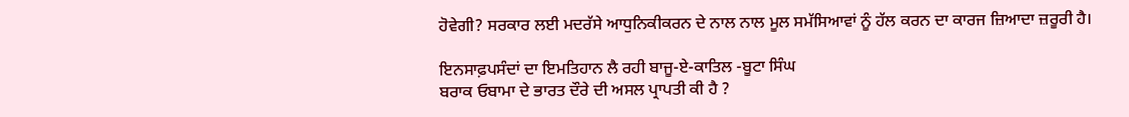ਹੋਵੇਗੀ? ਸਰਕਾਰ ਲਈ ਮਦਰੱਸੇ ਆਧੁਨਿਕੀਕਰਨ ਦੇ ਨਾਲ ਨਾਲ ਮੂਲ ਸਮੱਸਿਆਵਾਂ ਨੂੰ ਹੱਲ ਕਰਨ ਦਾ ਕਾਰਜ ਜ਼ਿਆਦਾ ਜ਼ਰੂਰੀ ਹੈ।

ਇਨਸਾਫ਼ਪਸੰਦਾਂ ਦਾ ਇਮਤਿਹਾਨ ਲੈ ਰਹੀ ਬਾਜੂ-ਏ-ਕਾਤਿਲ -ਬੂਟਾ ਸਿੰਘ
ਬਰਾਕ ਓਬਾਮਾ ਦੇ ਭਾਰਤ ਦੌਰੇ ਦੀ ਅਸਲ ਪ੍ਰਾਪਤੀ ਕੀ ਹੈ ?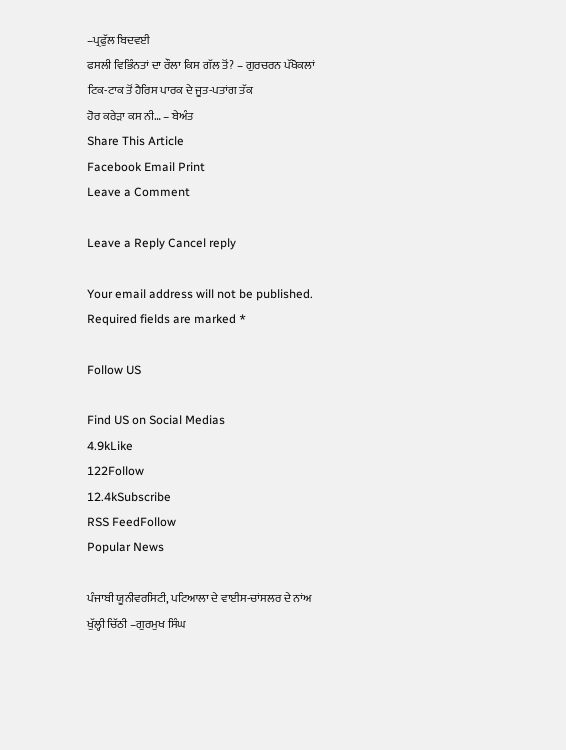–ਪ੍ਰਫੁੱਲ ਬਿਦਵਈ
ਫਸਲੀ ਵਿਭਿੰਨਤਾਂ ਦਾ ਰੌਲਾ ਕਿਸ ਗੱਲ ਤੋਂ? – ਗੁਰਚਰਨ ਪੱਖੋਕਲਾਂ
ਟਿਕ-ਟਾਕ ਤੋਂ ਹੈਰਿਸ ਪਾਰਕ ਦੇ ਜੂਤ-ਪਤਾਂਗ ਤੱਕ
ਹੋਰ ਕਰੇੜਾ ਕਸ ਨੀ… – ਬੇਅੰਤ
Share This Article
Facebook Email Print
Leave a Comment

Leave a Reply Cancel reply

Your email address will not be published. Required fields are marked *

Follow US

Find US on Social Medias
4.9kLike
122Follow
12.4kSubscribe
RSS FeedFollow
Popular News

ਪੰਜਾਬੀ ਯੂਨੀਵਰਸਿਟੀ, ਪਟਿਆਲਾ ਦੇ ਵਾਈਸ-ਚਾਂਸਲਰ ਦੇ ਨਾਂਅ ਖੁੱਲ੍ਹੀ ਚਿੱਠੀ –ਗੁਰਮੁਖ ਸਿੰਘ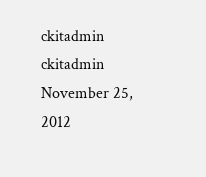ckitadmin
ckitadmin
November 25, 2012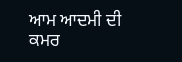ਆਮ ਆਦਮੀ ਦੀ ਕਮਰ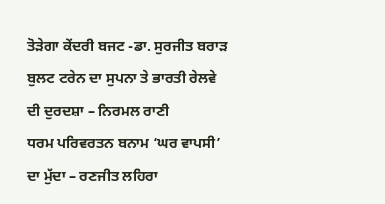ਤੋੜੇਗਾ ਕੇਂਦਰੀ ਬਜਟ -ਡਾ. ਸੁਰਜੀਤ ਬਰਾੜ
ਬੁਲਟ ਟਰੇਨ ਦਾ ਸੁਪਨਾ ਤੇ ਭਾਰਤੀ ਰੇਲਵੇ ਦੀ ਦੁਰਦਸ਼ਾ – ਨਿਰਮਲ ਰਾਣੀ
ਧਰਮ ਪਰਿਵਰਤਨ ਬਨਾਮ ‘ਘਰ ਵਾਪਸੀ’ ਦਾ ਮੁੱਦਾ – ਰਣਜੀਤ ਲਹਿਰਾ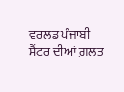ਵਰਲਡ ਪੰਜਾਬੀ ਸੈਂਟਰ ਦੀਆਂ ਗ਼ਲਤ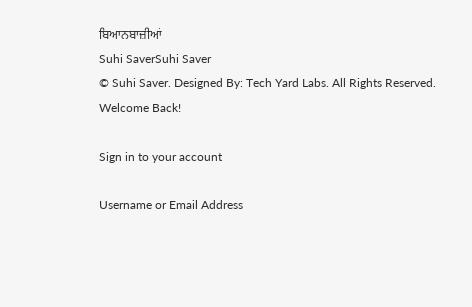ਬਿਆਨਬਾਜ਼ੀਆਂ
Suhi SaverSuhi Saver
© Suhi Saver. Designed By: Tech Yard Labs. All Rights Reserved.
Welcome Back!

Sign in to your account

Username or Email Address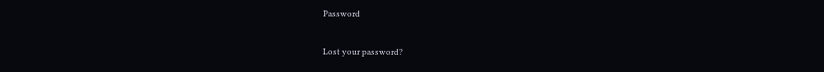Password

Lost your password?